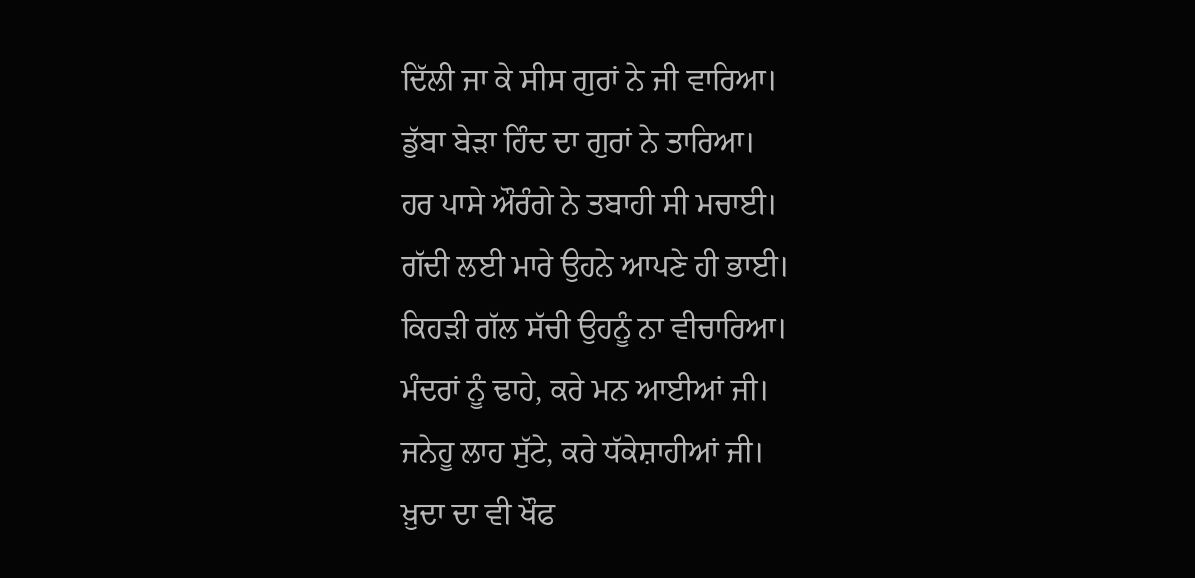ਦਿੱਲੀ ਜਾ ਕੇ ਸੀਸ ਗੁਰਾਂ ਨੇ ਜੀ ਵਾਰਿਆ।
ਡੁੱਬਾ ਬੇੜਾ ਹਿੰਦ ਦਾ ਗੁਰਾਂ ਨੇ ਤਾਰਿਆ।
ਹਰ ਪਾਸੇ ਔਰੰਗੇ ਨੇ ਤਬਾਹੀ ਸੀ ਮਚਾਈ।
ਗੱਦੀ ਲਈ ਮਾਰੇ ਉਹਨੇ ਆਪਣੇ ਹੀ ਭਾਈ।
ਕਿਹੜੀ ਗੱਲ ਸੱਚੀ ਉਹਨੂੰ ਨਾ ਵੀਚਾਰਿਆ।
ਮੰਦਰਾਂ ਨੂੰ ਢਾਹੇ, ਕਰੇ ਮਨ ਆਈਆਂ ਜੀ।
ਜਨੇਹੂ ਲਾਹ ਸੁੱਟੇ, ਕਰੇ ਧੱਕੇਸ਼ਾਹੀਆਂ ਜੀ।
ਖ਼ੁਦਾ ਦਾ ਵੀ ਖੌਫ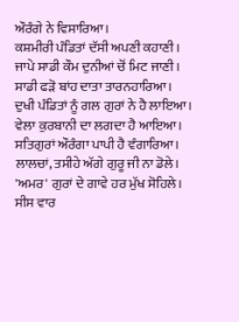ਔਰੰਗੇ ਨੇ ਵਿਸਾਰਿਆ।
ਕਸ਼ਮੀਰੀ ਪੰਡਿਤਾਂ ਦੱਸੀ ਅਪਣੀ ਕਹਾਣੀ।
ਜਾਪੇ ਸਾਡੀ ਕੌਮ ਦੁਨੀਆਂ ਚੋਂ ਮਿਟ ਜਾਣੀ।
ਸਾਡੀ ਫੜੋ ਬਾਂਹ ਦਾਤਾ ਤਾਰਨਹਾਰਿਆ।
ਦੁਖੀ ਪੰਡਿਤਾਂ ਨੂੰ ਗਲ ਗੁਰਾਂ ਨੇ ਹੈ ਲਾਇਆ।
ਵੇਲਾ ਕੁਰਬਾਨੀ ਦਾ ਲਗਦਾ ਹੈ ਆਇਆ।
ਸਤਿਗੁਰਾਂ ਔਰੰਗਾ ਪਾਪੀ ਹੈ ਵੰਗਾਰਿਆ।
ਲਾਲਚਾਂ, ਤਸੀਹੇ ਅੱਗੇ ਗੁਰੂ ਜੀ ਨਾ ਡੋਲੇ।
'ਅਮਰ' ਗੁਰਾਂ ਦੇ ਗਾਵੇ ਹਰ ਮੁੱਖ ਸੋਹਿਲੇ।
ਸੀਸ ਵਾਰ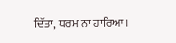ਦਿੱਤਾ, ਧਰਮ ਨਾ ਹਾਰਿਆ।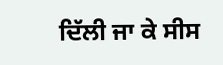ਦਿੱਲੀ ਜਾ ਕੇ ਸੀਸ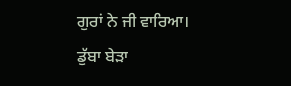ਗੁਰਾਂ ਨੇ ਜੀ ਵਾਰਿਆ।
ਡੁੱਬਾ ਬੇੜਾ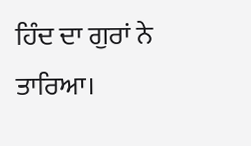ਹਿੰਦ ਦਾ ਗੁਰਾਂ ਨੇ ਤਾਰਿਆ।